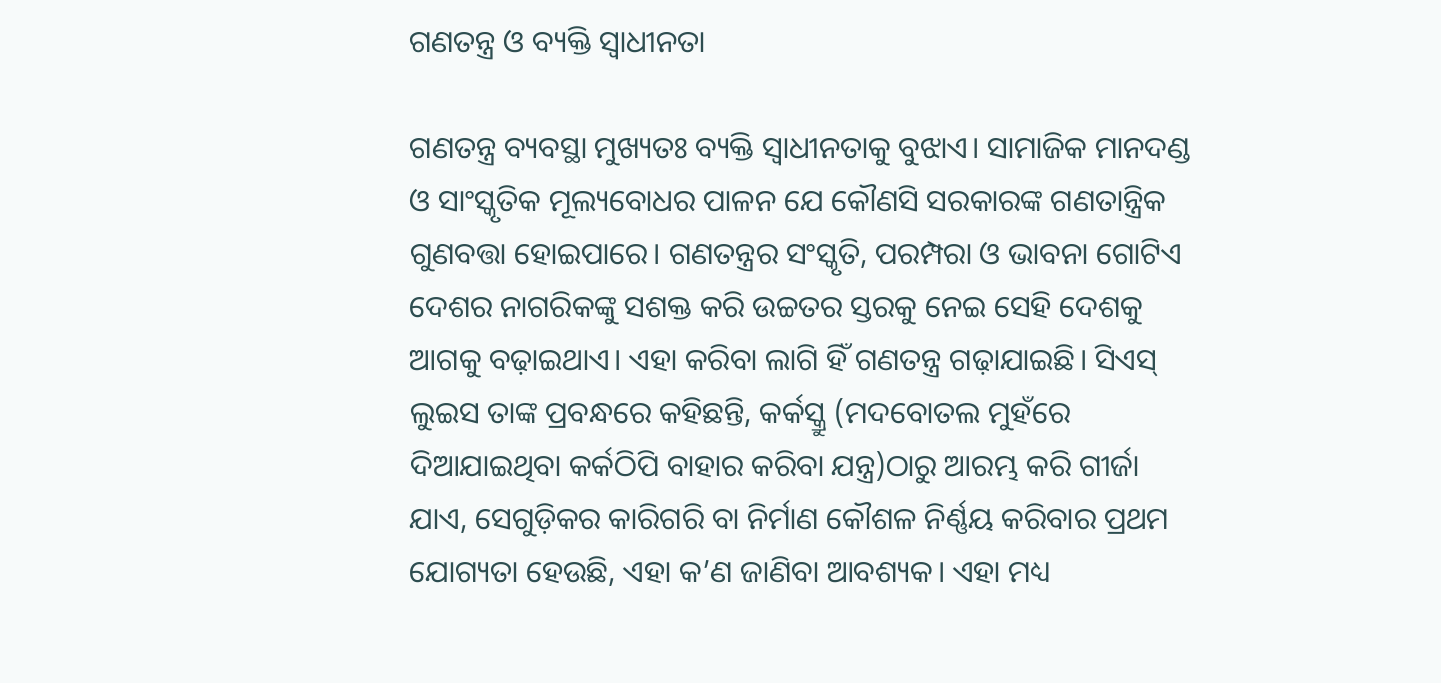ଗଣତନ୍ତ୍ର ଓ ବ୍ୟକ୍ତି ସ୍ବାଧୀନତା

ଗଣତନ୍ତ୍ର ବ୍ୟବସ୍ଥା ମୁଖ୍ୟତଃ ବ୍ୟକ୍ତି ସ୍ବାଧୀନତାକୁ ବୁଝାଏ। ସାମାଜିକ ମାନଦଣ୍ଡ ଓ ସାଂସ୍କୃତିକ ମୂଲ୍ୟବୋଧର ପାଳନ ଯେ କୌଣସି ସରକାରଙ୍କ ଗଣତାନ୍ତ୍ରିକ ଗୁଣବତ୍ତା ହୋଇପାରେ। ଗଣତନ୍ତ୍ରର ସଂସ୍କୃତି, ପରମ୍ପରା ଓ ଭାବନା ଗୋଟିଏ ଦେଶର ନାଗରିକଙ୍କୁ ସଶକ୍ତ କରି ଉଚ୍ଚତର ସ୍ତରକୁ ନେଇ ସେହି ଦେଶକୁ ଆଗକୁ ବଢ଼ାଇଥାଏ। ଏହା କରିବା ଲାଗି ହିଁ ଗଣତନ୍ତ୍ର ଗଢ଼ାଯାଇଛି। ସିଏସ୍‌ ଲୁଇସ ତାଙ୍କ ପ୍ରବନ୍ଧରେ କହିଛନ୍ତି, କର୍କସ୍କ୍ରୁ (ମଦବୋତଲ ମୁହଁରେ ଦିଆଯାଇଥିବା କର୍କଠିପି ବାହାର କରିବା ଯନ୍ତ୍ର)ଠାରୁ ଆରମ୍ଭ କରି ଗୀର୍ଜା ଯାଏ, ସେଗୁଡ଼ିକର କାରିଗରି ବା ନିର୍ମାଣ କୌଶଳ ନିର୍ଣ୍ଣୟ କରିବାର ପ୍ରଥମ ଯୋଗ୍ୟତା ହେଉଛି, ଏହା କ’ଣ ଜାଣିବା ଆବଶ୍ୟକ। ଏହା ମଧ୍ୟ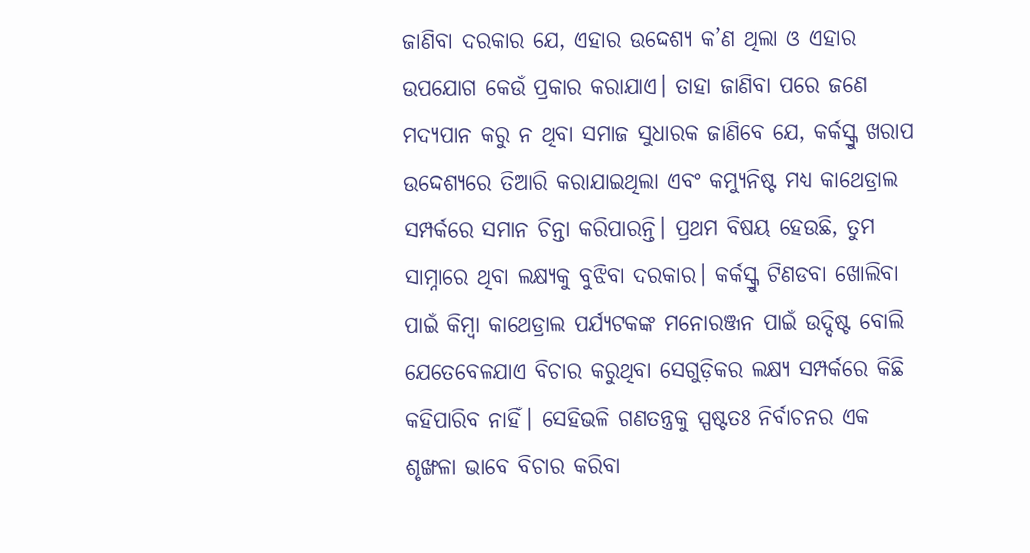ଜାଣିବା ଦରକାର ଯେ, ଏହାର ଉଦ୍ଦେଶ୍ୟ କ’ଣ ଥିଲା ଓ ଏହାର ଉପଯୋଗ କେଉଁ ପ୍ରକାର କରାଯାଏ। ତାହା ଜାଣିବା ପରେ ଜଣେ ମଦ୍ୟପାନ କରୁ ନ ଥିବା ସମାଜ ସୁଧାରକ ଜାଣିବେ ଯେ, କର୍କସ୍କ୍ରୁ ଖରାପ ଉଦ୍ଦେଶ୍ୟରେ ତିଆରି କରାଯାଇଥିଲା ଏବଂ କମ୍ୟୁନିଷ୍ଟ ମଧ୍ୟ କାଥେଡ୍ରାଲ ସମ୍ପର୍କରେ ସମାନ ଚିନ୍ତା କରିପାରନ୍ତି। ପ୍ରଥମ ବିଷୟ ହେଉଛି, ତୁମ ସାମ୍ନାରେ ଥିବା ଲକ୍ଷ୍ୟକୁ ବୁଝିବା ଦରକାର। କର୍କସ୍କ୍ରୁ ଟିଣଡବା ଖୋଲିବା ପାଇଁ କିମ୍ବା କାଥେଡ୍ରାଲ ପର୍ଯ୍ୟଟକଙ୍କ ମନୋରଞ୍ଜନ ପାଇଁ ଉଦ୍ଦିଷ୍ଟ ବୋଲି ଯେତେବେଳଯାଏ ବିଚାର କରୁଥିବା ସେଗୁଡ଼ିକର ଲକ୍ଷ୍ୟ ସମ୍ପର୍କରେ କିଛି କହିପାରିବ ନାହିଁ। ସେହିଭଳି ଗଣତନ୍ତ୍ରକୁ ସ୍ପଷ୍ଟତଃ ନିର୍ବାଚନର ଏକ ଶୃଙ୍ଖଳା ଭାବେ ବିଚାର କରିବା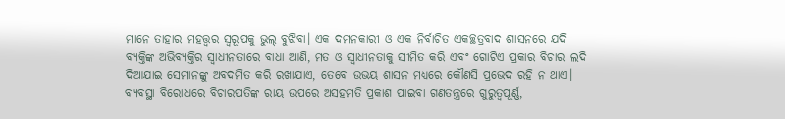ମାନେ ତାହାର ମହତ୍ତ୍ୱର ସ୍ବରୂପକୁ ଭୁଲ୍‌ ବୁଝିବା। ଏକ ଦମନକାରୀ ଓ ଏକ ନିର୍ବାଚିତ ଏକଚ୍ଛତ୍ରବାଦ ଶାସନରେ ଯଦି ବ୍ୟକ୍ତିଙ୍କ ଅଭିବ୍ୟକ୍ତିର ସ୍ବାଧୀନତାରେ ବାଧା ଆଣି, ମତ ଓ ସ୍ବାଧୀନତାକୁ ସୀମିତ କରି ଏବଂ ଗୋଟିଏ ପ୍ରକାର ବିଚାର ଲଦି ଦିଆଯାଇ ସେମାନଙ୍କୁ ଅବଦମିତ କରି ରଖାଯାଏ, ତେବେ ଉଭୟ ଶାସନ ମଧ୍ୟରେ କୌଣସି ପ୍ରଭେଦ ରହି ନ ଥାଏ। ବ୍ୟବସ୍ଥା ବିରୋଧରେ ବିଚାରପତିଙ୍କ ରାୟ ଉପରେ ଅସହମତି ପ୍ରକାଶ ପାଇବା ଗଣତନ୍ତ୍ରରେ ଗୁରୁତ୍ୱପୂର୍ଣ୍ଣ,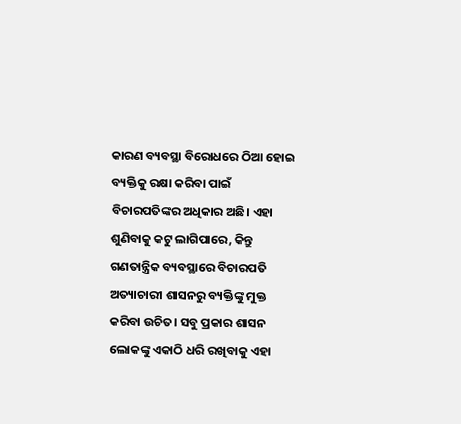କାରଣ ବ୍ୟବସ୍ଥା ବିରୋଧରେ ଠିଆ ହୋଇ ବ୍ୟକ୍ତିକୁ ରକ୍ଷା କରିବା ପାଇଁ ବିଚାରପତିଙ୍କର ଅଧିକାର ଅଛି। ଏହା ଶୁଣିବାକୁ କଟୁ ଲାଗିପାରେ, କିନ୍ତୁ ଗଣତାନ୍ତ୍ରିକ ବ୍ୟବସ୍ଥାରେ ବିଚାରପତି ଅତ୍ୟାଚାରୀ ଶାସନରୁ ବ୍ୟକ୍ତିଙ୍କୁ ମୁକ୍ତ କରିବା ଉଚିତ। ସବୁ ପ୍ରକାର ଶାସନ ଲୋକଙ୍କୁ ଏକାଠି ଧରି ରଖିବାକୁ ଏହା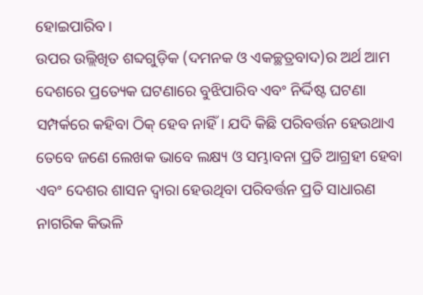ହୋଇପାରିବ।
ଉପର ଉଲ୍ଲିଖିତ ଶବ୍ଦଗୁଡ଼ିକ (ଦମନକ ଓ ଏକଚ୍ଛତ୍ରବାଦ)ର ଅର୍ଥ ଆମ ଦେଶରେ ପ୍ରତ୍ୟେକ ଘଟଣାରେ ବୁଝିପାରିବ ଏବଂ ନିର୍ଦ୍ଦିଷ୍ଟ ଘଟଣା ସମ୍ପର୍କରେ କହିବା ଠିକ୍‌ ହେବ ନାହିଁ। ଯଦି କିଛି ପରିବର୍ତ୍ତନ ହେଉଥାଏ ତେବେ ଜଣେ ଲେଖକ ଭାବେ ଲକ୍ଷ୍ୟ ଓ ସମ୍ଭାବନା ପ୍ରତି ଆଗ୍ରହୀ ହେବା ଏବଂ ଦେଶର ଶାସନ ଦ୍ୱାରା ହେଉଥିବା ପରିବର୍ତ୍ତନ ପ୍ରତି ସାଧାରଣ ନାଗରିକ କିଭଳି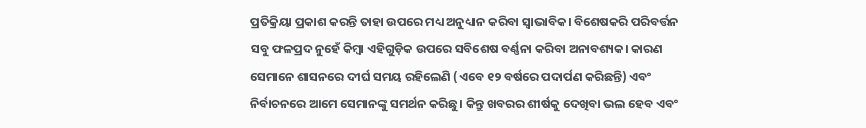ପ୍ରତିକ୍ରିୟା ପ୍ରକାଶ କରନ୍ତି ତାହା ଉପରେ ମଧ୍ୟ ଅନୁଧ୍ୟାନ କରିବା ସ୍ବାଭାବିକ। ବିଶେଷକରି ପରିବର୍ତ୍ତନ ସବୁ ଫଳପ୍ରଦ ନୁହେଁ କିମ୍ବା ଏହିଗୁଡ଼ିକ ଉପରେ ସବିଶେଷ ବର୍ଣ୍ଣନା କରିବା ଅନାବଶ୍ୟକ। କାରଣ ସେମାନେ ଶାସନରେ ଦୀର୍ଘ ସମୟ ରହିଲେଣି (ଏବେ ୧୨ ବର୍ଷରେ ପଦାର୍ପଣ କରିଛନ୍ତି) ଏବଂ ନିର୍ବାଚନରେ ଆମେ ସେମାନଙ୍କୁ ସମର୍ଥନ କରିଛୁ। କିନ୍ତୁ ଖବରର ଶୀର୍ଷକୁ ଦେଖିବା ଭଲ ହେବ ଏବଂ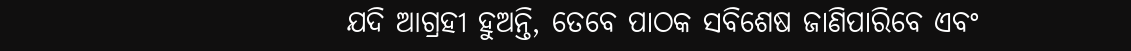ଯଦି ଆଗ୍ରହୀ ହୁଅନ୍ତି, ତେବେ ପାଠକ ସବିଶେଷ ଜାଣିପାରିବେ ଏବଂ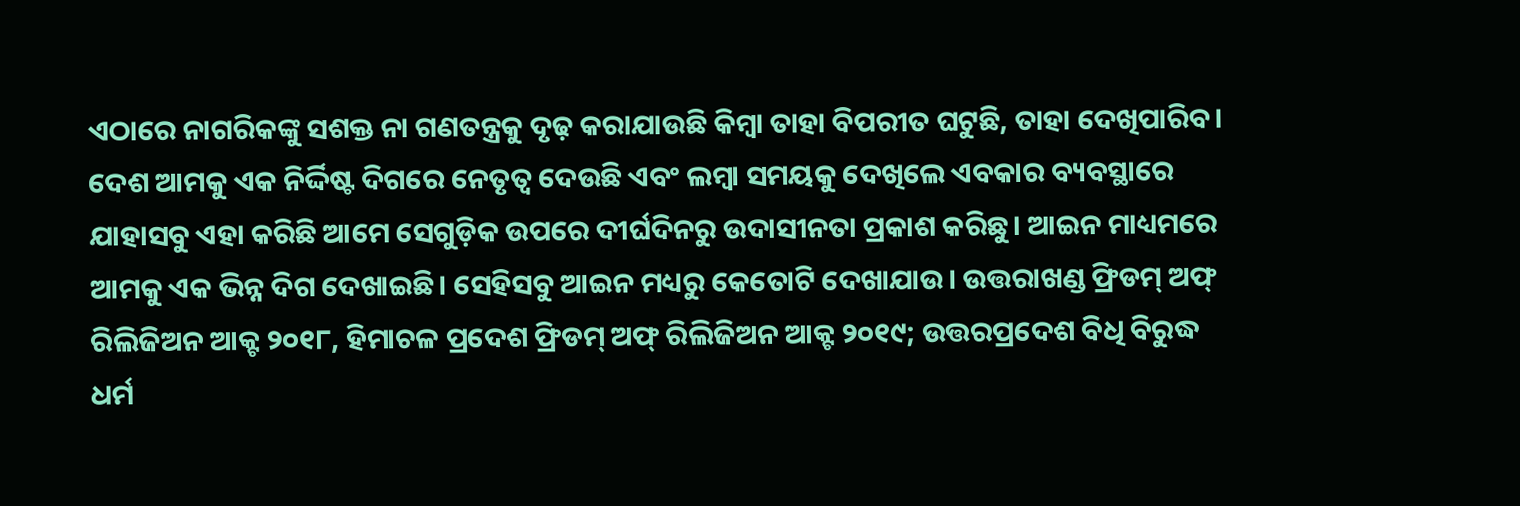ଏଠାରେ ନାଗରିକଙ୍କୁ ସଶକ୍ତ ନା ଗଣତନ୍ତ୍ରକୁ ଦୃଢ଼ କରାଯାଉଛି କିମ୍ବା ତାହା ବିପରୀତ ଘଟୁଛି, ତାହା ଦେଖିପାରିବ। ଦେଶ ଆମକୁ ଏକ ନିର୍ଦ୍ଦିଷ୍ଟ ଦିଗରେ ନେତୃତ୍ୱ ଦେଉଛି ଏବଂ ଲମ୍ବା ସମୟକୁ ଦେଖିଲେ ଏବକାର ବ୍ୟବସ୍ଥାରେ ଯାହାସବୁ ଏହା କରିଛି ଆମେ ସେଗୁଡ଼ିକ ଉପରେ ଦୀର୍ଘଦିନରୁ ଉଦାସୀନତା ପ୍ରକାଶ କରିଛୁ। ଆଇନ ମାଧ୍ୟମରେ ଆମକୁ ଏକ ଭିନ୍ନ ଦିଗ ଦେଖାଇଛି। ସେହିସବୁ ଆଇନ ମଧ୍ୟରୁ କେତୋଟି ଦେଖାଯାଉ। ଉତ୍ତରାଖଣ୍ଡ ଫ୍ରିଡମ୍‌ ଅଫ୍‌ ରିଲିଜିଅନ ଆକ୍ଟ ୨୦୧୮, ହିମାଚଳ ପ୍ରଦେଶ ଫ୍ରିଡମ୍‌ ଅଫ୍‌ ରିଲିଜିଅନ ଆକ୍ଟ ୨୦୧୯; ଉତ୍ତରପ୍ରଦେଶ ବିଧି ବିରୁଦ୍ଧ ଧର୍ମ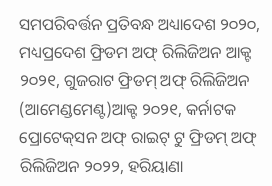ସମପରିବର୍ତ୍ତନ ପ୍ରତିବନ୍ଧ ଅଧ୍ୟାଦେଶ ୨୦୨୦, ମଧ୍ୟପ୍ରଦେଶ ଫ୍ରିଡମ ଅଫ୍‌ ରିଲିଜିଅନ ଆକ୍ଟ ୨୦୨୧, ଗୁଜରାଟ ଫ୍ରିଡମ୍‌ ଅଫ୍‌ ରିଲିଜିଅନ (ଆମେଣ୍ଡମେଣ୍ଟ)ଆକ୍ଟ ୨୦୨୧, କର୍ନାଟକ ପ୍ରୋଟେକ୍‌ସନ ଅଫ୍‌ ରାଇଟ୍‌ ଟୁ ଫ୍ରିଡମ୍‌ ଅଫ୍‌ ରିଲିଜିଅନ ୨୦୨୨, ହରିୟାଣା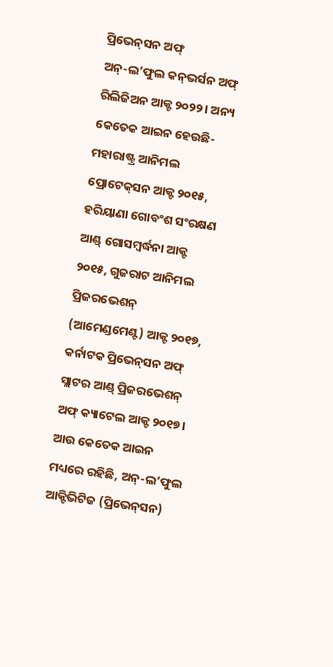ପ୍ରିଭେନ୍‌ସନ ଅଫ୍‌ ଅନ୍‌-ଲ’ଫୁଲ କନ୍‌ଭର୍ସନ ଅଫ୍‌ ରିଲିଜିଅନ ଆକ୍ଟ ୨୦୨୨। ଅନ୍ୟ କେତେକ ଆଇନ ହେଉଛି-ମହାରାଷ୍ଟ୍ର ଆନିମଲ ପ୍ରୋଟେକ୍‌ସନ ଆକ୍ଟ ୨୦୧୫, ହରିୟାଣା ଗୋବଂଶ ସଂରକ୍ଷଣ ଆଣ୍ଡ୍‌ ଗୋସମ୍ବର୍ଦ୍ଧନା ଆକ୍ଟ ୨୦୧୫, ଗୁଜରାଟ ଆନିମଲ ପ୍ରିଜରଭେଶନ୍‌ (ଆମେଣ୍ଡମେଣ୍ଟ) ଆକ୍ଟ ୨୦୧୭, କର୍ନାଟକ ପ୍ରିଭେନ୍‌ସନ ଅଫ୍‌ ସ୍ଲାଟର ଆଣ୍ଡ୍‌ ପ୍ରିଜରଭେଶନ୍‌ ଅଫ୍‌ କ୍ୟାଟେଲ ଆକ୍ଟ ୨୦୧୭। ଆଉ କେତେକ ଆଇନ ମଧ୍ୟରେ ରହିଛି, ଅନ୍‌-ଲ’ଫୁଲ ଆକ୍ଟିଭିଟିଜ (ପ୍ରିଭେନ୍‌ସନ)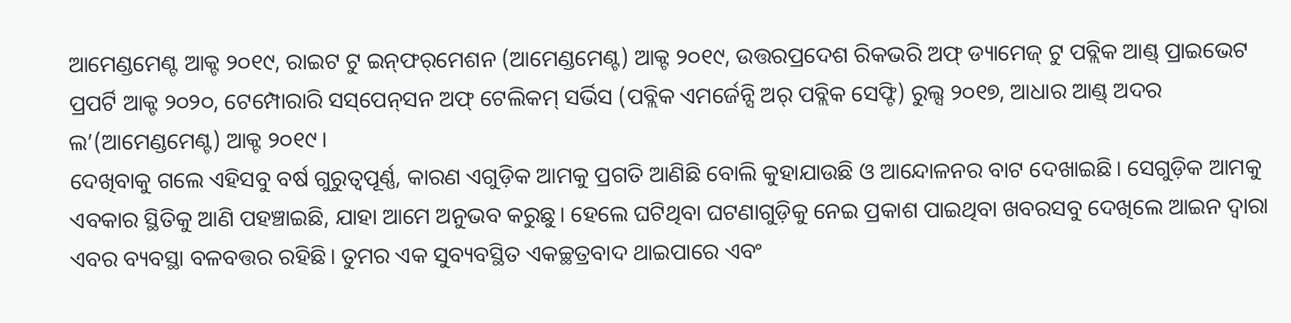ଆମେଣ୍ଡମେଣ୍ଟ ଆକ୍ଟ ୨୦୧୯, ରାଇଟ ଟୁ ଇନ୍‌ଫର୍‌ମେଶନ (ଆମେଣ୍ଡମେଣ୍ଟ) ଆକ୍ଟ ୨୦୧୯, ଉତ୍ତରପ୍ରଦେଶ ରିକଭରି ଅଫ୍‌ ଡ୍ୟାମେଜ୍‌ ଟୁ ପବ୍ଲିକ ଆଣ୍ଡ୍‌ ପ୍ରାଇଭେଟ ପ୍ରପର୍ଟି ଆକ୍ଟ ୨୦୨୦, ଟେମ୍ପୋରାରି ସସ୍‌ପେନ୍‌ସନ ଅଫ୍‌ ଟେଲିକମ୍‌ ସର୍ଭିସ (ପବ୍ଲିକ ଏମର୍ଜେନ୍ସି ଅର୍‌ ପବ୍ଲିକ ସେଫ୍ଟି) ରୁଲ୍ସ ୨୦୧୭, ଆଧାର ଆଣ୍ଡ୍‌ ଅଦର ଲ’(ଆମେଣ୍ଡମେଣ୍ଟ) ଆକ୍ଟ ୨୦୧୯।
ଦେଖିବାକୁ ଗଲେ ଏହିସବୁ ବର୍ଷ ଗୁରୁତ୍ୱପୂର୍ଣ୍ଣ, କାରଣ ଏଗୁଡ଼ିକ ଆମକୁ ପ୍ରଗତି ଆଣିଛି ବୋଲି କୁହାଯାଉଛି ଓ ଆନ୍ଦୋଳନର ବାଟ ଦେଖାଇଛି। ସେଗୁଡ଼ିକ ଆମକୁ ଏବକାର ସ୍ଥିତିକୁ ଆଣି ପହଞ୍ଚାଇଛି, ଯାହା ଆମେ ଅନୁଭବ କରୁଛୁ। ହେଲେ ଘଟିଥିବା ଘଟଣାଗୁଡ଼ିକୁ ନେଇ ପ୍ରକାଶ ପାଇଥିବା ଖବରସବୁ ଦେଖିଲେ ଆଇନ ଦ୍ୱାରା ଏବର ବ୍ୟବସ୍ଥା ବଳବତ୍ତର ରହିଛି। ତୁମର ଏକ ସୁବ୍ୟବସ୍ଥିତ ଏକଚ୍ଛତ୍ରବାଦ ଥାଇପାରେ ଏବଂ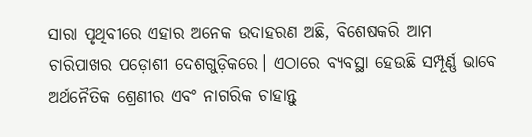ସାରା ପୃଥିବୀରେ ଏହାର ଅନେକ ଉଦାହରଣ ଅଛି, ବିଶେଷକରି ଆମ ଚାରିପାଖର ପଡ଼ୋଶୀ ଦେଶଗୁଡ଼ିକରେ। ଏଠାରେ ବ୍ୟବସ୍ଥା ହେଉଛି ସମ୍ପୂର୍ଣ୍ଣ ଭାବେ ଅର୍ଥନୈତିକ ଶ୍ରେଣୀର ଏବଂ ନାଗରିକ ଚାହାନ୍ତୁ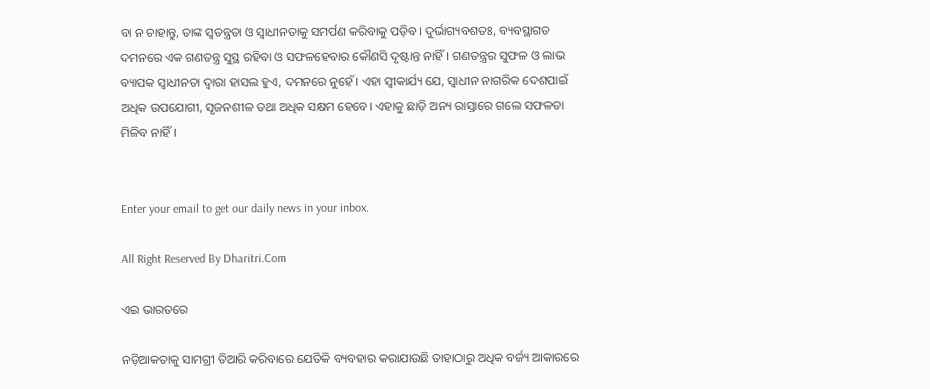ବା ନ ଚାହାନ୍ତୁ, ତାଙ୍କ ସ୍ବତନ୍ତ୍ରତା ଓ ସ୍ବାଧୀନତାକୁ ସମର୍ପଣ କରିବାକୁ ପଡ଼ିବ। ଦୁର୍ଭାଗ୍ୟବଶତଃ, ବ୍ୟବସ୍ଥାଗତ ଦମନରେ ଏକ ଗଣତନ୍ତ୍ର ସୁସ୍ଥ ରହିବା ଓ ସଫଳହେବାର କୌଣସି ଦୃଷ୍ଟାନ୍ତ ନାହିଁ। ଗଣତନ୍ତ୍ରର ସୁଫଳ ଓ ଲାଭ ବ୍ୟାପକ ସ୍ବାଧୀନତା ଦ୍ୱାରା ହାସଲ ହୁଏ, ଦମନରେ ନୁହେଁ। ଏହା ସ୍ବୀକାର୍ଯ୍ୟ ଯେ, ସ୍ବାଧୀନ ନାଗରିକ ଦେଶପାଇଁ ଅଧିକ ଉପଯୋଗୀ, ସୃଜନଶୀଳ ତଥା ଅଧିକ ସକ୍ଷମ ହେବେ। ଏହାକୁ ଛାଡ଼ି ଅନ୍ୟ ରାସ୍ତାରେ ଗଲେ ସଫଳତା ମିଳିବ ନାହିଁ।


Enter your email to get our daily news in your inbox.

All Right Reserved By Dharitri.Com

ଏଇ ଭାରତରେ

ନଡ଼ିଆକତାକୁ ସାମଗ୍ରୀ ତିଆରି କରିବାରେ ଯେତିକି ବ୍ୟବହାର କରାଯାଉଛି ତାହାଠାରୁ ଅଧିକ ବର୍ଜ୍ୟ ଆକାରରେ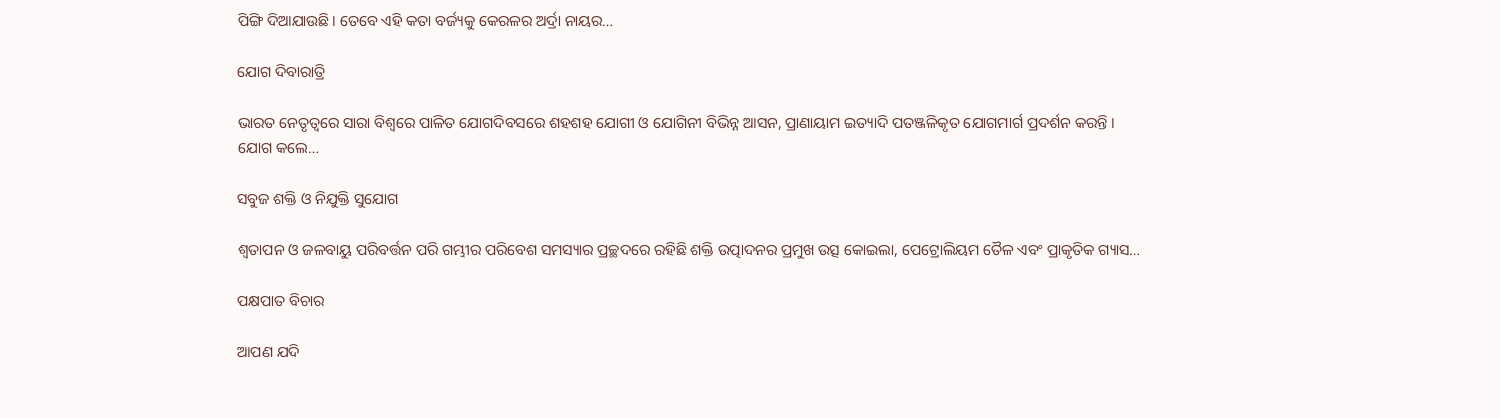ପିଙ୍ଗି ଦିଆଯାଉଛି। ତେବେ ଏହି କତା ବର୍ଜ୍ୟକୁ କେରଳର ଅର୍ଦ୍ରା ନାୟର…

ଯୋଗ ଦିବାରାତ୍ରି

ଭାରତ ନେତୃତ୍ୱରେ ସାରା ବିଶ୍ୱରେ ପାଳିତ ଯୋଗଦିବସରେ ଶହଶହ ଯୋଗୀ ଓ ଯୋଗିନୀ ବିଭିନ୍ନ ଆସନ, ପ୍ରାଣାୟାମ ଇତ୍ୟାଦି ପତଞ୍ଜଳିକୃତ ଯୋଗମାର୍ଗ ପ୍ରଦର୍ଶନ କରନ୍ତି । ଯୋଗ କଲେ…

ସବୁଜ ଶକ୍ତି ଓ ନିଯୁକ୍ତି ସୁଯୋଗ

ଶ୍ୱତାପନ ଓ ଜଳବାୟୁ ପରିବର୍ତ୍ତନ ପରି ଗମ୍ଭୀର ପରିବେଶ ସମସ୍ୟାର ପ୍ରଚ୍ଛଦରେ ରହିଛି ଶକ୍ତି ଉତ୍ପାଦନର ପ୍ରମୁଖ ଉତ୍ସ କୋଇଲା, ପେଟ୍ରୋଲିୟମ ତୈଳ ଏବଂ ପ୍ରାକୃତିକ ଗ୍ୟାସ…

ପକ୍ଷପାତ ବିଚାର

ଆପଣ ଯଦି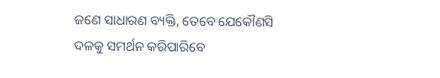ଜଣେ ସାଧାରଣ ବ୍ୟକ୍ତି, ତେବେ ଯେକୌଣସି ଦଳକୁ ସମର୍ଥନ କରିପାରିବେ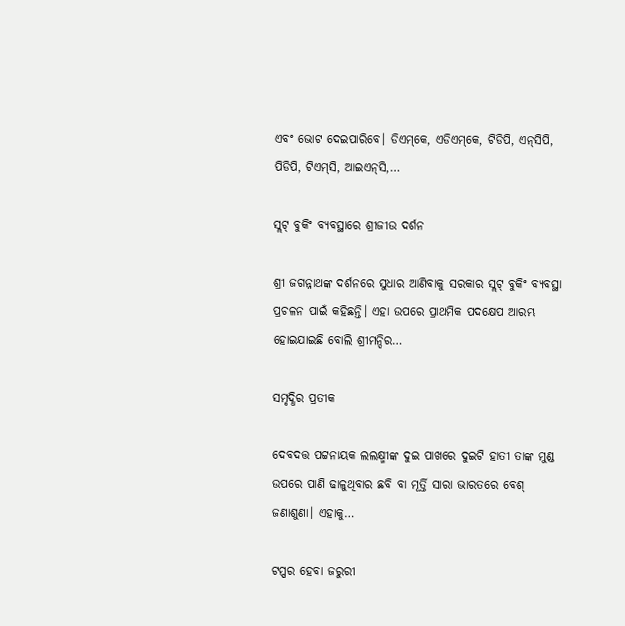ଏବଂ ଭୋଟ ଦେଇପାରିବେ। ଡିଏମ୍‌କେ, ଏଡିଏମ୍‌କେ, ଟିଡିପି, ଏନ୍‌ସିପି, ପିଡିପି, ଟିଏମ୍‌ସି, ଆଇଏନ୍‌ସି,…

ସ୍ଲଟ୍‌ ବୁକିଂ ବ୍ୟବସ୍ଥାରେ ଶ୍ରୀଜୀଉ ଦର୍ଶନ

ଶ୍ରୀ ଜଗନ୍ନାଥଙ୍କ ଦର୍ଶନରେ ସୁଧାର ଆଣିବାକୁ ସରକାର ସ୍ଲଟ୍‌ ବୁକିଂ ବ୍ୟବସ୍ଥା ପ୍ରଚଳନ ପାଇଁ କହିଛନ୍ତି। ଏହା ଉପରେ ପ୍ରାଥମିକ ପଦକ୍ଷେପ ଆରମ୍ଭ ହୋଇଯାଇଛି ବୋଲି ଶ୍ରୀମନ୍ଦିର…

ସମୃଦ୍ଧିର ପ୍ରତୀକ

ଦେବଦତ୍ତ ପଟ୍ଟନାୟକ ଲଲକ୍ଷ୍ମୀଙ୍କ ଦୁଇ ପାଖରେ ଦୁଇଟି ହାତୀ ତାଙ୍କ ମୁଣ୍ଡ ଉପରେ ପାଣି ଢାଳୁଥିବାର ଛବି ବା ମୂର୍ତ୍ତି ସାରା ଭାରତରେ ବେଶ୍‌ ଜଣାଶୁଣା। ଏହାକୁ…

ଟପ୍ପର ହେବା ଜରୁରୀ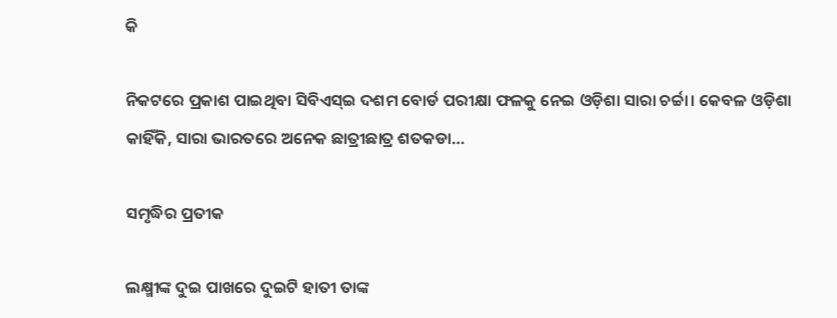କି

ନିକଟରେ ପ୍ରକାଶ ପାଇଥିବା ସିବିଏସ୍‌ଇ ଦଶମ ବୋର୍ଡ ପରୀକ୍ଷା ଫଳକୁ ନେଇ ଓଡ଼ିଶା ସାରା ଚର୍ଚ୍ଚା। କେବଳ ଓଡ଼ିଶା କାହିଁକି, ସାରା ଭାରତରେ ଅନେକ ଛାତ୍ରୀଛାତ୍ର ଶତକଡା…

ସମୃଦ୍ଧିର ପ୍ରତୀକ

ଲକ୍ଷ୍ମୀଙ୍କ ଦୁଇ ପାଖରେ ଦୁଇଟି ହାତୀ ତାଙ୍କ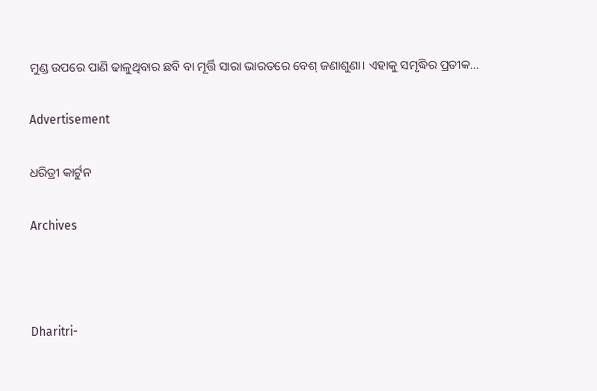ମୁଣ୍ଡ ଉପରେ ପାଣି ଢାଳୁଥିବାର ଛବି ବା ମୂର୍ତ୍ତି ସାରା ଭାରତରେ ବେଶ୍‌ ଜଣାଶୁଣା। ଏହାକୁ ସମୃଦ୍ଧିର ପ୍ରତୀକ…

Advertisement

ଧରିତ୍ରୀ କାର୍ଟୁନ

Archives



Dharitri-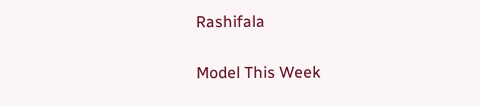Rashifala

Model This Week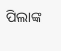ପିଲାଙ୍କ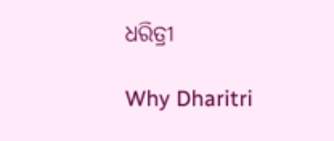ଧରିତ୍ରୀ

Why Dharitri